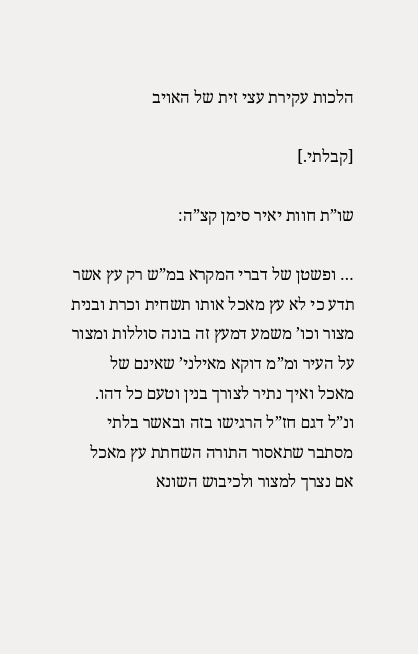הלכות עקירת עצי זית של האויב

[קבלתי.]

שו”ת חוות יאיר סימן קצ”ה:

… ופשטן של דברי המקרא במ”ש רק עץ אשר תדע כי לא עץ מאכל אותו תשחית וכרת ובנית מצור וכו’ משמע דמעץ זה בונה סוללות ומצור על העיר ומ”מ דוקא מאילני’ שאינם של מאכל ואיך נתיר לצורך בנין וטעם כל דהו. ונ”ל דגם חז”ל הרגישו בזה ובאשר בלתי מסתבר שתאסור התורה השחתת עץ מאכל אם נצרך למצור ולכיבוש השונא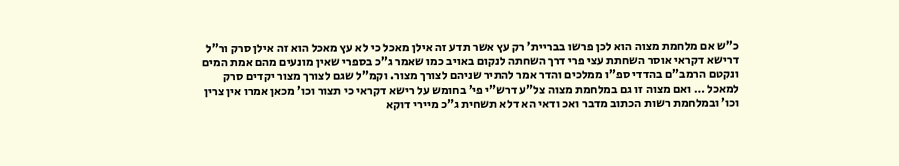כ”ש אם מלחמת מצוה הוא לכן פרשו בבריית’ רק עץ אשר תדע זה אילן מאכל כי לא עץ מאכל הוא זה אילן סרק ור”ל דרישא דקראי אוסר השחתת עצי פרי דרך השחתה לנקום באויב כמו שאמר ג”כ בספרי שאין מונעים מהם אמת המים ונקטם הרמב”ם בהדדי ספ”ו ממלכים והדר אמר להתיר שניהם לצורך מצור. וקמ”ל שגם לצורך מצור יקדים סרק למאכל … ואם מצוה זו גם במלחמת מצוה צל”ע דרש”י פי’ בחומש על רישא דקראי כי תצור וכו’ מכאן אמרו אין צרין וכו’ ובמלחמת רשות הכתוב מדבר ואכ ודאי הא דלא תשחית ג”כ מיירי דוקא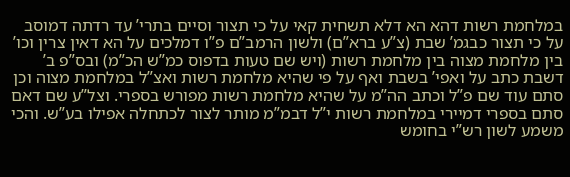במלחמת רשות דהא הא דלא תשחית קאי על כי תצור וסיים בתרי’ עד רדתה דמוסב על כי תצור כבגמ’ שבת (צ”ע ברא”ם) ולשון הרמב”ם פ”ו דמלכים על הא דאין צרין וכו’ בין מלחמת מצוה בין מלחמת רשות (ויש שם טעות בדפוס כמ”ש הכ”מ) ובס”פ ב’ דשבת כתב על ואפי’ בשבת ואף על פי שהיא מלחמת רשות ואצ”ל במלחמת מצוה וכן סתם עוד שם פ”ל וכתב הה”מ על שהיא מלחמת רשות מפורש בספרי. וצל”ע שם דאם סתם בספרי דמיירי במלחמת רשות י”ל דבמ”מ מותר לצור לכתחלה אפילו בע”ש. והכי משמע לשון רש”י בחומש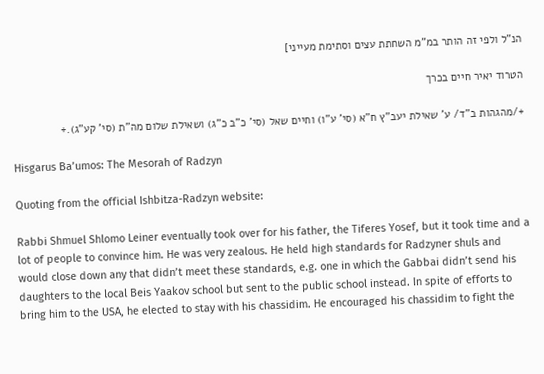הנ”ל ולפי זה הותר במ”מ השחתת עצים וסתימת מעייני]

הטרוד יאיר חיים בכרך

+/מהגהות ב”ד/ ע’ שאילת יעב”ץ ח”א (סי’ ע”ו) וחיים שאל (סי’ כ”ב כ”ג) ושאילת שלום מה”ת (סי’ קע”ג).+

Hisgarus Ba’umos: The Mesorah of Radzyn

Quoting from the official Ishbitza-Radzyn website:

Rabbi Shmuel Shlomo Leiner eventually took over for his father, the Tiferes Yosef, but it took time and a lot of people to convince him. He was very zealous. He held high standards for Radzyner shuls and would close down any that didn’t meet these standards, e.g. one in which the Gabbai didn’t send his daughters to the local Beis Yaakov school but sent to the public school instead. In spite of efforts to bring him to the USA, he elected to stay with his chassidim. He encouraged his chassidim to fight the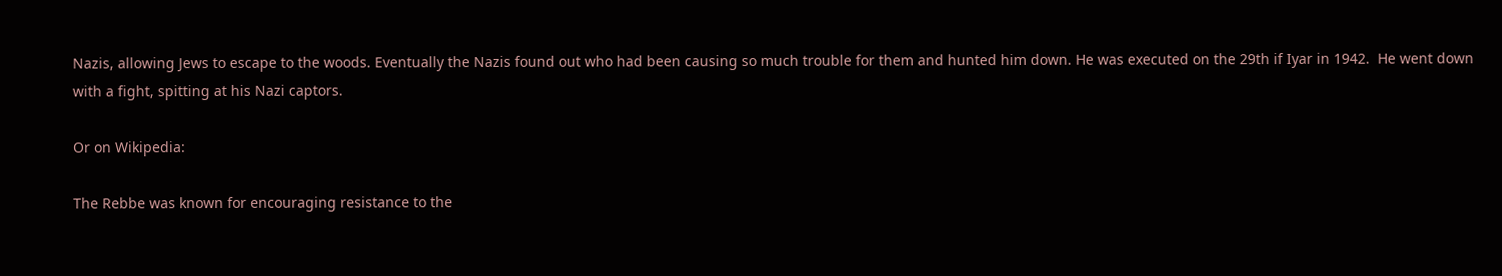Nazis, allowing Jews to escape to the woods. Eventually the Nazis found out who had been causing so much trouble for them and hunted him down. He was executed on the 29th if Iyar in 1942.  He went down with a fight, spitting at his Nazi captors.

Or on Wikipedia:

The Rebbe was known for encouraging resistance to the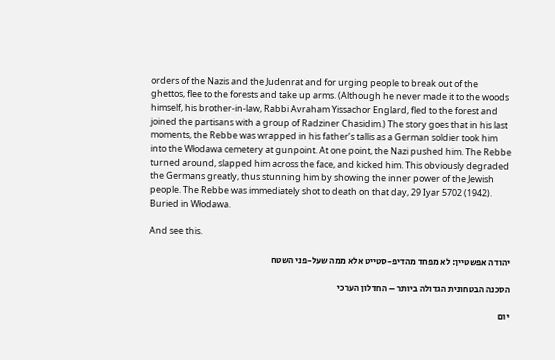orders of the Nazis and the Judenrat and for urging people to break out of the ghettos, flee to the forests and take up arms. (Although he never made it to the woods himself, his brother-in-law, Rabbi Avraham Yissachor Englard, fled to the forest and joined the partisans with a group of Radziner Chasidim.) The story goes that in his last moments, the Rebbe was wrapped in his father’s tallis as a German soldier took him into the Włodawa cemetery at gunpoint. At one point, the Nazi pushed him. The Rebbe turned around, slapped him across the face, and kicked him. This obviously degraded the Germans greatly, thus stunning him by showing the inner power of the Jewish people. The Rebbe was immediately shot to death on that day, 29 Iyar 5702 (1942). Buried in Włodawa.

And see this.

יהודה אפשטיין: לא מפחד מהדיפ-סטייט אלא ממה שעל-פני השטח

הסכנה הבטחונית הגדולה ביותר – החדלון הערכי

יום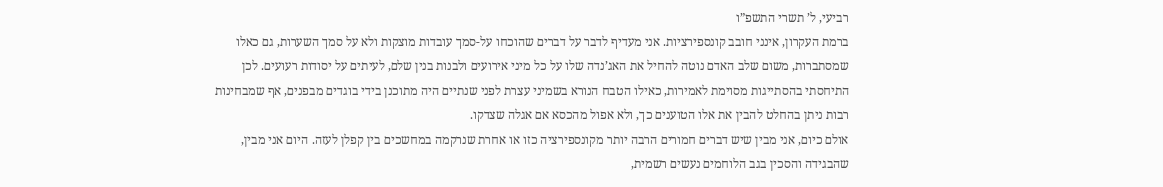רביעי, ל’ תשרי התשפ”ו
ברמת העקרון, אינני חובב קונספירציות. אני מעדיף לדבר על דברים שהוכחו על-סמך עובדות מוצקות ולא על סמך השערות, גם כאלו שמסתברות, משום שלב האדם נוטה להחיל את האג’נדה שלו על כל מיני אירועים ולבנות בנין שלם, לעיתים על יסודות רעועים. לכן התיחסתי בהסתייגות מסוימת לאמירות, כאילו הטבח הנורא בשמיני עצרת לפני שנתיים היה מתוכנן בידי בוגדים מבפנים, אף שמבחינות רבות ניתן בהחלט להבין את אלו הטוענים כך, ולא אפול מהכסא אם אגלה שצדקו.
אולם כיום, אני מבין שיש דברים חמורים הרבה יותר מקונספירציה כזו או אחרת שנרקמה במחשכים בין קפלן לעזה. היום אני מבין, שהבגידה והסכין בגב הלוחמים נעשים רשמית,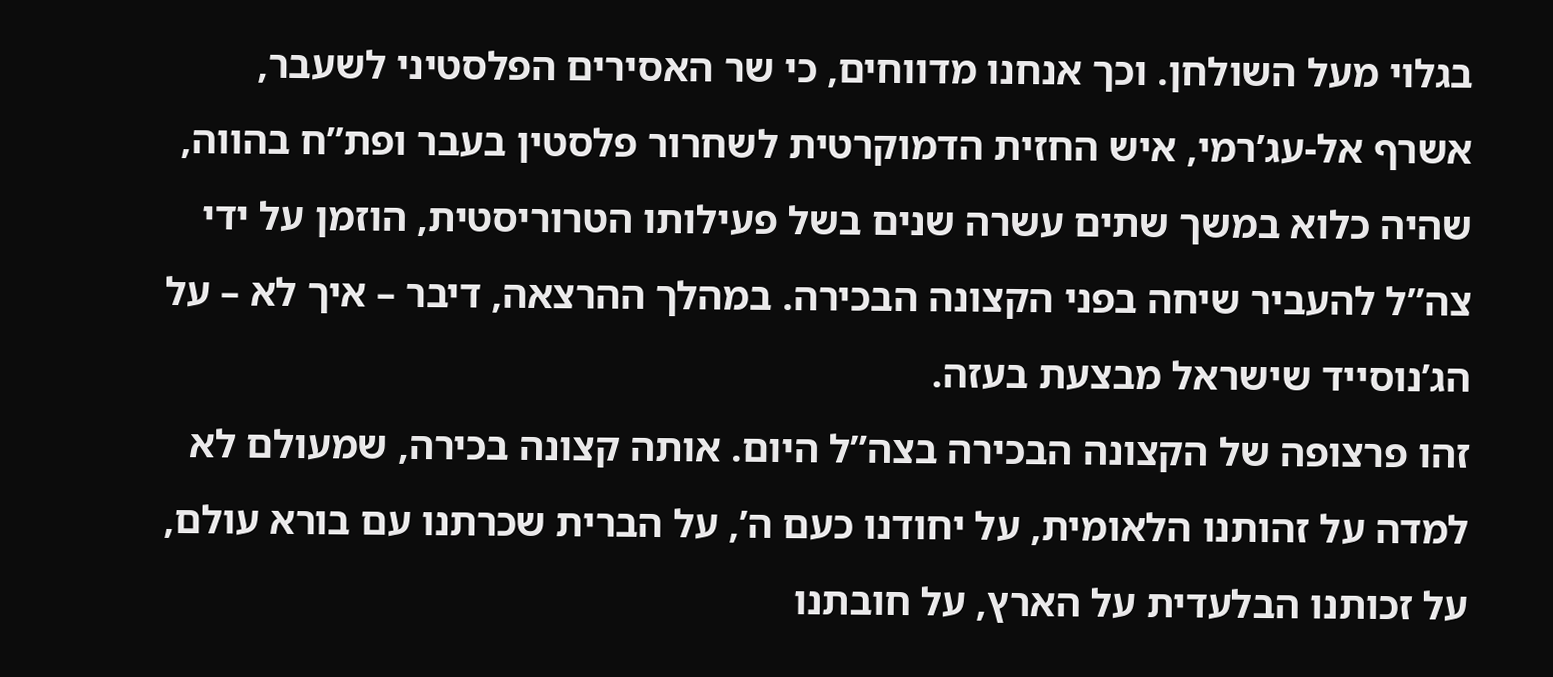בגלוי מעל השולחן. וכך אנחנו מדווחים, כי שר האסירים הפלסטיני לשעבר, אשרף אל-עג’רמי, איש החזית הדמוקרטית לשחרור פלסטין בעבר ופת”ח בהווה, שהיה כלוא במשך שתים עשרה שנים בשל פעילותו הטרוריסטית, הוזמן על ידי צה”ל להעביר שיחה בפני הקצונה הבכירה. במהלך ההרצאה, דיבר – איך לא – על הג’נוסייד שישראל מבצעת בעזה.
זהו פרצופה של הקצונה הבכירה בצה”ל היום. אותה קצונה בכירה, שמעולם לא למדה על זהותנו הלאומית, על יחודנו כעם ה’, על הברית שכרתנו עם בורא עולם, על זכותנו הבלעדית על הארץ, על חובתנו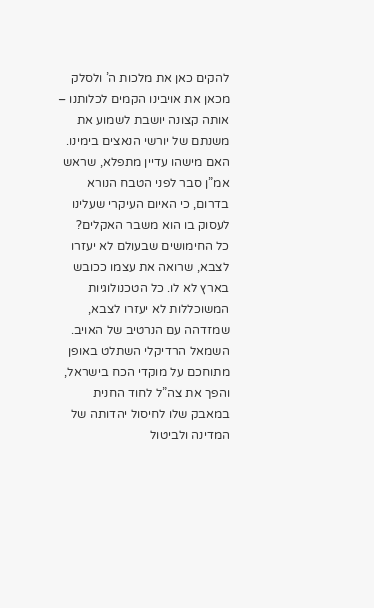להקים כאן את מלכות ה’ ולסלק מכאן את אויבינו הקמים לכלותנו – אותה קצונה יושבת לשמוע את משנתם של יורשי הנאצים בימינו. האם מישהו עדיין מתפלא, שראש אמ”ן סבר לפני הטבח הנורא בדרום, כי האיום העיקרי שעלינו לעסוק בו הוא משבר האקלים?
כל החימושים שבעולם לא יעזרו לצבא, שרואה את עצמו ככובש בארץ לא לו. כל הטכנולוגיות המשוכללות לא יעזרו לצבא, שמזדהה עם הנרטיב של האויב. השמאל הרדיקלי השתלט באופן מתוחכם על מוקדי הכח בישראל, והפך את צה”ל לחוד החנית במאבק שלו לחיסול יהדותה של המדינה ולביטול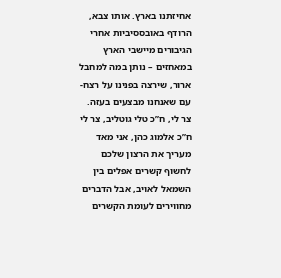אחיזתנו בארץ. אותו צבא, הרודף באובססיביות אחרי הגיבורים מיישבי הארץ במאחזים – נותן במה למחבל ארור, שירצה בפנינו על רצח-עם שאנחנו מבצעים בעזה.
צר לי, ח”כ טלי גוטליב, צר לי ח”כ אלמוג כהן, אני מאד מעריך את הרצון שלכם לחשוף קשרים אפלים בין השמאל לאויב, אבל הדברים מחווירים לעומת הקשרים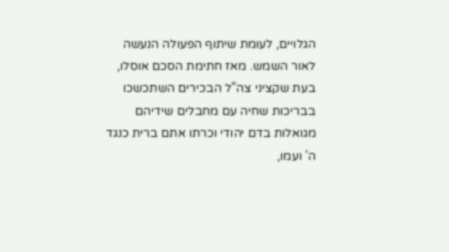הגלויים, לעומת שיתוף הפעולה הנעשה לאור השמש. מאז חתימת הסכם אוסלו, בעת שקציני צה”ל הבכירים השתכשכו בבריכות שחיה עם מחבלים שידיהם מגואלות בדם יהודי וכרתו אתם ברית כנגד ה’ ועמו,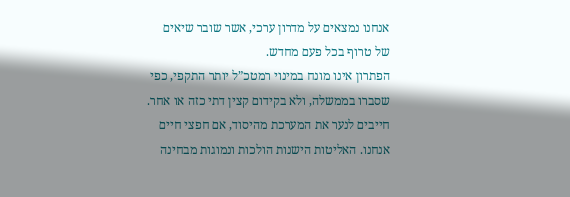אנחנו נמצאים על מדרון ערכי, אשר שובר שיאים של טרוף בכל פעם מחדש.
הפתרון אינו מונח במינוי רמטכ”ל יותר התקפי, כפי שסברו בממשלה, ולא בקידום קצין דתי כזה או אחר. חייבים לנער את המערכת מהיסוד, אם חפצי חיים אנחנו. האליטות הישנות הולכות ונמוגות מבחינה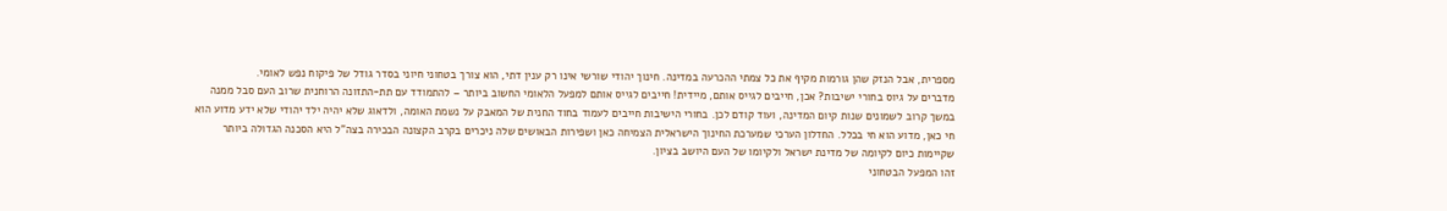מספרית, אבל הנזק שהן גורמות מקיף את כל צמתי ההכרעה במדינה. חינוך יהודי שורשי אינו רק ענין דתי, הוא צורך בטחוני חיוני בסדר גודל של פיקוח נפש לאומי.
מדברים על גיוס בחורי ישיבות? אכן, חייבים לגייס אותם, מיידית! חייבים לגייס אותם למפעל הלאומי החשוב ביותר – להתמודד עם תת-התזונה הרוחנית שרוב העם סבל ממנה במשך קרוב לשמונים שנות קיום המדינה, ועוד קודם לכן. בחורי הישיבות חייבים לעמוד בחוד החנית של המאבק על נשמת האומה, ולדאוג שלא יהיה ילד יהודי שלא ידע מדוע הוא חי כאן, מדוע הוא חי בכלל. החדלון הערכי שמערכת החינוך הישראלית הצמיחה כאן ושפירות הבאושים שלה ניכרים בקרב הקצונה הבכירה בצה”ל היא הסכנה הגדולה ביותר שקיימות כיום לקיומה של מדינת ישראל ולקיומו של העם היושב בציון.
זהו המפעל הבטחוני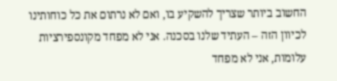החשוב ביותר שצריך להשקיע בו, ואם לא נרתום את כל כוחותינו לכיוון הזה – העתיד שלנו בסכנה. אני לא מפחד מקונספירציות עלומות, אני לא מפחד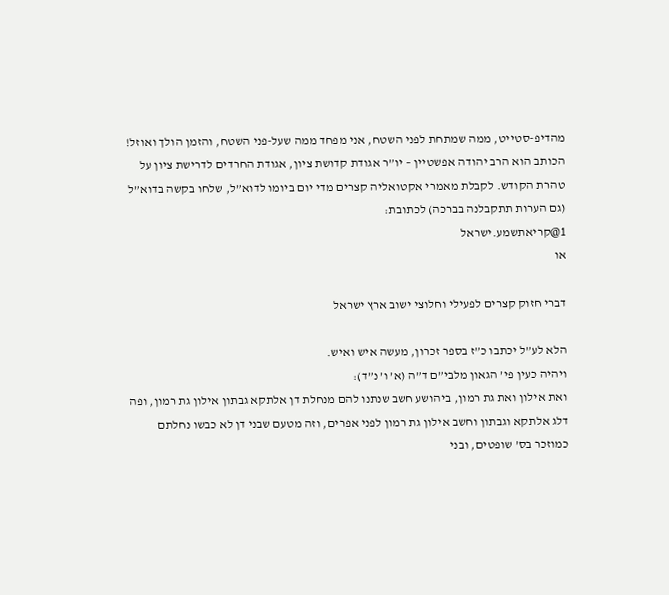מהדיפ-סטייט, ממה שמתחת לפני השטח, אני מפחד ממה שעל-פני השטח, והזמן הולך ואוזל!
הכותב הוא הרב יהודה אפשטיין – יו”ר אגודת קדושת ציון, אגודת החרדים לדרישת ציון על טהרת הקודש. לקבלת מאמרי אקטואליה קצרים מדי יום ביומו לדוא”ל, שלחו בקשה בדוא”ל (גם הערות תתקבלנה בברכה) לכתובת:
1@קריאתשמע.ישראל
או

דברי חזוק קצרים לפעילי וחלוצי ישוב ארץ ישראל

הלא לע”ל יכתבו כ”ז בספר זכרון, מעשה איש ואיש.
ויהיה כעין פי’ הגאון מלבי”ם ד”ה (א’ ו’ נ”ד):
ואת אילון ואת גת רמון, ביהושע חשב שנתנו להם מנחלת דן אלתקא גבתון אילון גת רמון, ופה דלג אלתקא וגבתון וחשב אילון גת רמון לפני אפרים, וזה מטעם שבני דן לא כבשו נחלתם כמוזכר בס’ שופטים, ובני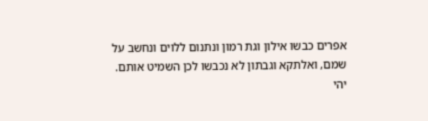אפרים כבשו אילון וגת רמון ונתנום ללוים ונחשב על שמם, ואלתקא וגבתון לא נכבשו לכן השמיט אותם.
יהי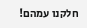חלקנו עמהם!